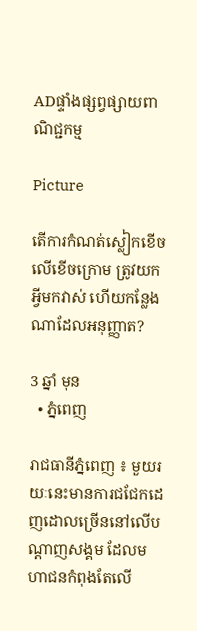ADផ្ទាំងផ្សព្វផ្សាយពាណិជ្ជកម្ម

Picture

តើការកំណត់ស្លៀកខើចលើខើចក្រោម ត្រូវយកអ្វីមកវាស់ ហើយកន្លែងណាដែលអនុញ្ញាត?

3 ឆ្នាំ មុន
  • ភ្នំពេញ

រាជធានីភ្នំពេញ ៖ មួយរយៈនេះមានការជជែកដេញដោលច្រើននៅលើបណ្តាញសង្គម ដែលមហាជនកំពុងតែលើ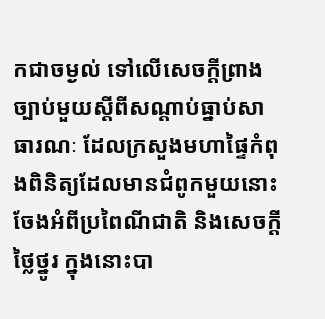កជាចម្ងល់ ទៅលើសេចក្តីព្រាងច្បាប់មួយស្តីពីសណ្តាប់ធ្នាប់សាធារណៈ ដែលក្រសួងមហាផ្ទៃកំពុងពិនិត្យដែលមានជំពូកមួយនោះចែងអំពីប្រពៃណីជាតិ និងសេចក្តីថ្លៃថ្នូរ ក្នុងនោះបា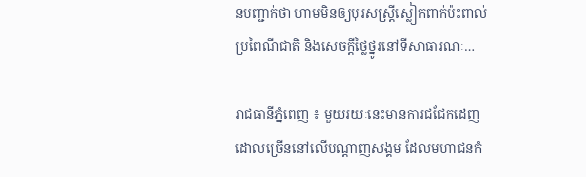នបញ្ជាក់ថា ហាមមិនឲ្យបុរសស្ត្រីស្លៀកពាក់ប៉ះពាល់ប្រពៃណីជាតិ និងសេចក្តីថ្លៃថ្នូរនៅទីសាធារណៈ…

រាជធានីភ្នំពេញ ៖ មួយរយៈនេះមានការជជែកដេញដោលច្រើននៅលើបណ្តាញសង្គម ដែលមហាជនកំ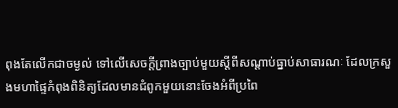ពុងតែលើកជាចម្ងល់ ទៅលើសេចក្តីព្រាងច្បាប់មួយស្តីពីសណ្តាប់ធ្នាប់សាធារណៈ ដែលក្រសួងមហាផ្ទៃកំពុងពិនិត្យដែលមានជំពូកមួយនោះចែងអំពីប្រពៃ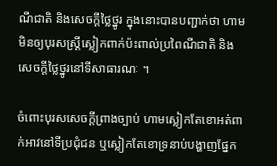ណីជាតិ និងសេចក្តីថ្លៃថ្នូរ ក្នុងនោះបានបញ្ជាក់ថា ហាមមិនឲ្យបុរសស្ត្រីស្លៀកពាក់ប៉ះពាល់ប្រពៃណីជាតិ និងសេចក្តីថ្លៃថ្នូរនៅទីសាធារណៈ ។

ចំពោះបុរសសេចក្តីព្រាងច្បាប់ ហាមស្លៀកតែខោអត់ពាក់អាវនៅទីប្រជុំជន ឬស្លៀកតែខោទ្រនាប់បង្ហាញផ្នែក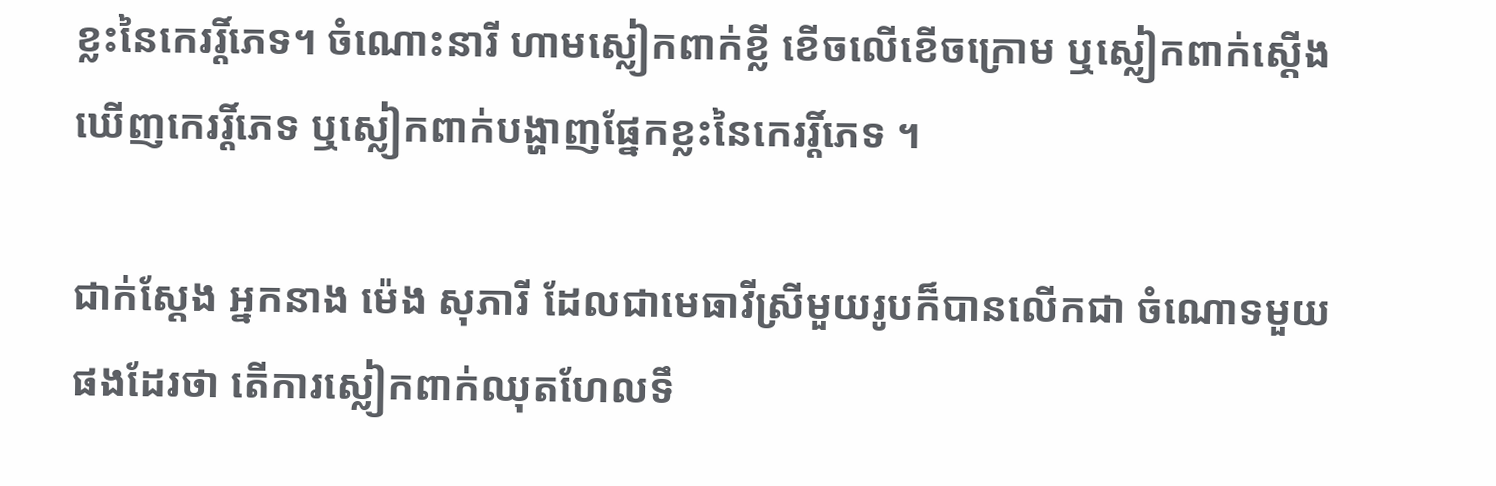ខ្លះនៃកេររ្តិ៍ភេទ។ ចំណោះនារី ហាមស្លៀកពាក់ខ្លី ខើចលើខើចក្រោម ឬស្លៀកពាក់ស្តើងឃើញកេររ្តិ៍ភេទ ឬស្លៀកពាក់បង្ហាញផ្នែកខ្លះនៃកេររ្តិ៍ភេទ ។

ជាក់ស្តែង អ្នកនាង ម៉េង សុភារី ដែលជាមេធាវីស្រីមួយរូបក៏បានលើកជា ចំណោទមួយផងដែរថា តើការស្លៀកពាក់ឈុតហែលទឹ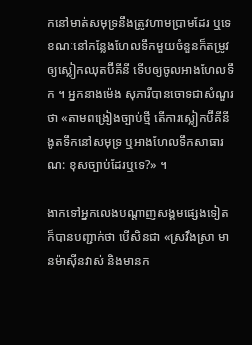កនៅមាត់សមុទ្រនឹងត្រូវហាមប្រាមដែរ ឬទេ ខណៈនៅកន្លែងហែលទឹកមួយចំនួនក៏តម្រូវឲ្យស្លៀកឈុតប៊ីគីនី ទើបឲ្យចូលអាងហែលទឹក ។ អ្នកនាងម៉េង សុភារីបានចោទជាសំណួរថា «តាមពង្រៀងច្បាប់ថ្មី តើការស្លៀកប៊ីគីនីងូតទឹកនៅសមុទ្រ ឬអាងហែលទឹកសាធារណ: ខុសច្បាប់ដែរឬទេ?» ។

ងាកទៅអ្នកលេងបណ្តាញសង្គមផ្សេងទៀតក៏បានបញ្ជាក់ថា បើសិនជា «ស្រវឹងស្រា មានម៉ាស៊ីនវាស់ និងមានក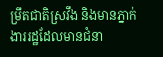ម្រឹតជាតិស្រវឹង និងមានភ្នាក់ងាររដ្ឋដែលមានជំនា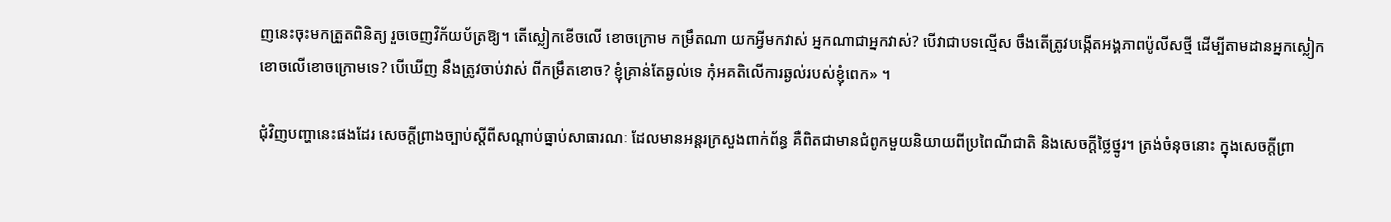ញនេះចុះមកត្រួតពិនិត្យ រួចចេញវិក័យប័ត្រឱ្យ។ តើស្លៀកខើចលើ ខោចក្រោម កម្រឹតណា យកអ្វីមកវាស់ អ្នកណាជាអ្នកវាស់? បើវាជាបទល្មើស ចឹងតើត្រូវបង្កើតអង្គភាពប៉ូលីសថ្មី ដើម្បីតាមដានអ្នកស្លៀកខោចលើខោចក្រោមទេ? បើឃើញ នឹងត្រូវចាប់វាស់ ពីកម្រឹតខោច? ខ្ញុំគ្រាន់តែឆ្ងល់ទេ កុំអគតិលើការឆ្ងល់របស់ខ្ញុំពេក» ។

ជុំវិញបញ្ហានេះផងដែរ សេចក្តីព្រាងច្បាប់ស្តីពីសណ្តាប់ធ្នាប់សាធារណៈ ដែលមានអន្តរក្រសួងពាក់ព័ន្ធ គឺពិតជាមានជំពូកមួយនិយាយពីប្រពៃណីជាតិ និងសេចក្តីថ្លៃថ្នូរ។ ត្រង់ចំនុចនោះ ក្នុងសេចក្តីព្រា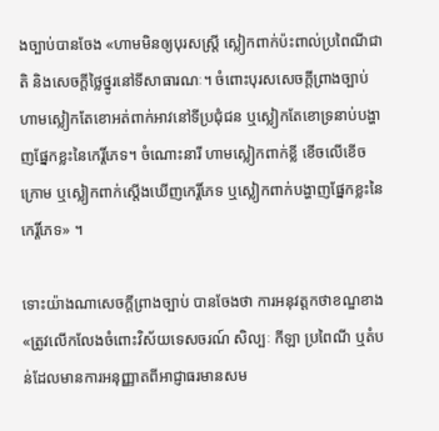ងច្បាប់បានចែង «ហាមមិនឲ្យបុរសស្ត្រី ស្លៀកពាក់ប៉ះពាល់ប្រពៃណីជាតិ និងសេចក្តីថ្លៃថ្នូរនៅទីសាធារណៈ។ ចំពោះបុរសសេចក្តីព្រាងច្បាប់ ហាមស្លៀកតែខោអត់ពាក់អាវនៅទីប្រជុំជន ឬស្លៀកតែខោទ្រនាប់បង្ហាញផ្នែកខ្លះនៃកេរ្តិ៍ភេទ។ ចំណោះនារី ហាមស្លៀកពាក់ខ្លី ខើចលើខើចក្រោម ឬស្លៀកពាក់ស្តើងឃើញកេរ្តិ៍ភេទ ឬស្លៀកពាក់បង្ហាញផ្នែកខ្លះនៃកេរ្តិ៍ភេទ» ។

ទោះយ៉ាងណាសេចក្តីព្រាងច្បាប់ បានចែងថា ការអនុវត្តកថាខណ្ឌខាង «ត្រូវលើកលែងចំពោះវិស័យទេសចរណ៍ សិល្បៈ កីឡា ប្រពៃណី ឬតំបន់ដែលមានការអនុញ្ញាតពីអាជ្ញាធរមានសម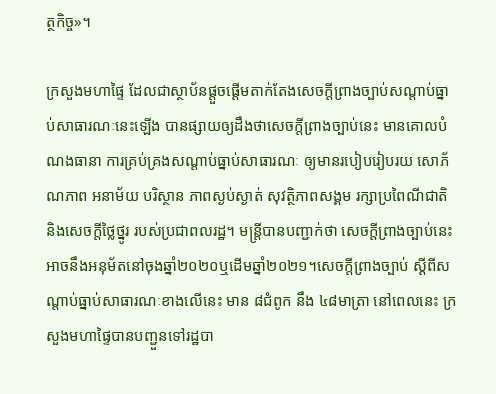ត្ថកិច្ច»។

ក្រសួងមហាផ្ទៃ ដែលជាស្ថាប័នផ្តួចផ្តើមតាក់តែងសេចក្តីព្រាងច្បាប់សណ្តាប់ធ្នាប់សាធារណៈនេះឡើង បានផ្សាយឲ្យដឹងថាសេចក្តីព្រាងច្បាប់នេះ មានគោលបំណងធានា ការគ្រប់គ្រងសណ្ដាប់ធ្នាប់សាធារណៈ ឲ្យមានរបៀបរៀបរយ សោភ័ណភាព អនាម័យ បរិស្ថាន ភាពស្ងប់ស្ងាត់ សុវត្ថិភាពសង្គម រក្សាប្រពៃណីជាតិ និងសេចក្តីថ្លៃថ្នូរ របស់ប្រជាពលរដ្ឋ។ មន្ត្រីបានបញ្ជាក់ថា សេចក្តីព្រាងច្បាប់នេះ អាចនឹងអនុម័តនៅចុងឆ្នាំ២០២០ឬដើមឆ្នាំ២០២១។សេចក្តីព្រាងច្បាប់ ស្ដីពីសណ្ដាប់ធ្នាប់សាធារណៈខាងលើនេះ មាន ៨ជំពូក នឹង ៤៨មាត្រា នៅពេលនេះ ក្រសួងមហាផ្ទៃបានបញ្ជួនទៅរដ្ឋបា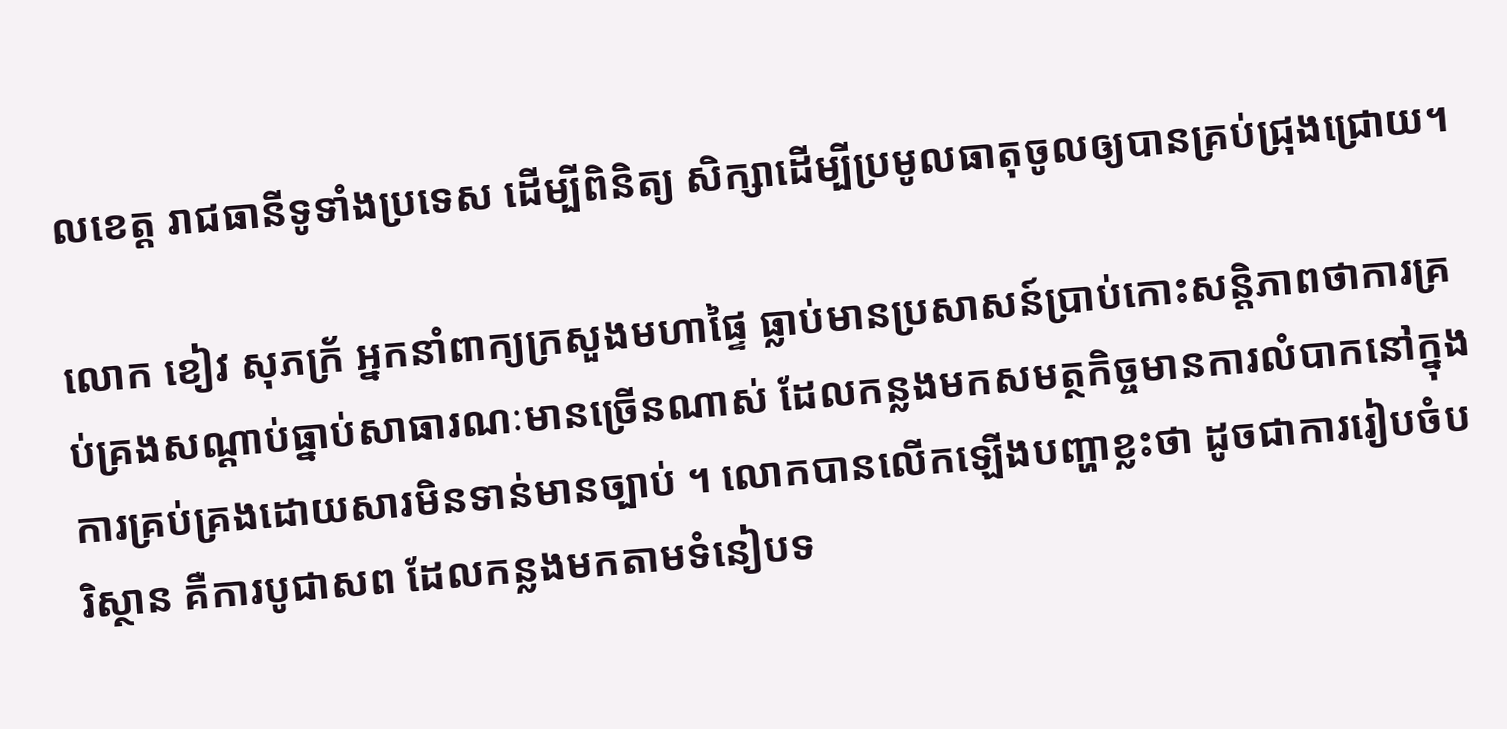លខេត្ត រាជធានីទូទាំងប្រទេស ដើម្បីពិនិត្យ សិក្សាដើម្បីប្រមូលធាតុចូលឲ្យបានគ្រប់ជ្រុងជ្រោយ។

លោក ខៀវ សុភក្រ័ អ្នកនាំពាក្យក្រសួងមហាផ្ទៃ ធ្លាប់មានប្រសាសន៍ប្រាប់កោះសន្តិភាពថាការគ្រប់គ្រងសណ្តាប់ធ្នាប់សាធារណៈមានច្រើនណាស់ ដែលកន្លងមកសមត្ថកិច្ចមានការលំបាកនៅក្នុងការគ្រប់គ្រងដោយសារមិនទាន់មានច្បាប់ ។ លោកបានលើកឡើងបញ្ហាខ្លះថា ដូចជាការរៀបចំបរិស្ថាន គឺការបូជាសព ដែលកន្លងមកតាមទំនៀបទ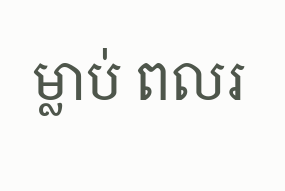ម្លាប់ ពលរ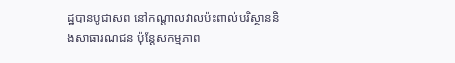ដ្ឋបានបូជាសព នៅកណ្តាលវាលប៉ះពាល់បរិស្ថាននិងសាធារណជន ប៉ុន្តែសកម្មភាព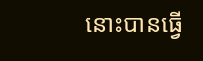នោះបានធ្វើ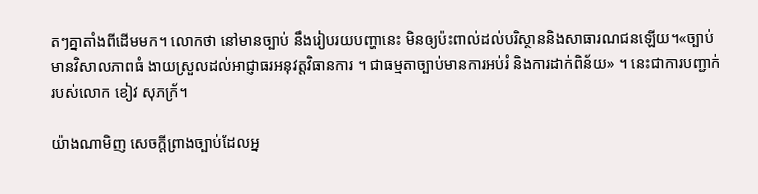តៗគ្នាតាំងពីដើមមក។ លោកថា នៅមានច្បាប់ នឹងរៀបរយបញ្ហានេះ មិនឲ្យប៉ះពាល់ដល់បរិស្ថាននិងសាធារណជនឡើយ។«ច្បាប់មានវិសាលភាពធំ ងាយស្រួលដល់អាជ្ញាធរអនុវត្តវិធានការ ។ ជាធម្មតាច្បាប់មានការអប់រំ និងការដាក់ពិន័យ» ។ នេះជាការបញ្ជាក់របស់លោក ខៀវ សុភក្រ័។

យ៉ាងណាមិញ សេចក្តីព្រាងច្បាប់ដែលអ្ន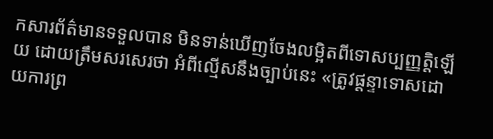កសារព័ត៌មានទទួលបាន មិនទាន់ឃើញចែងលម្អិតពីទោសប្បញ្ញត្តិឡើយ ដោយត្រឹមសរសេរថា អំពីល្មើសនឹងច្បាប់នេះ «ត្រូវផ្តន្ទាទោសដោយការព្រ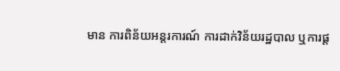មាន ការពិន័យអន្តរការណ៍ ការដាក់វិន័យរដ្ឋបាល ឬការផ្ត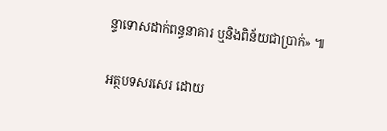ន្ទាទោសដាក់ពន្ធនាគារ ឬនិងពិន័យជាប្រាក់» ៕

អត្ថបទសរសេរ ដោយ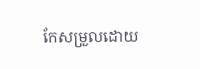កែសម្រួលដោយ